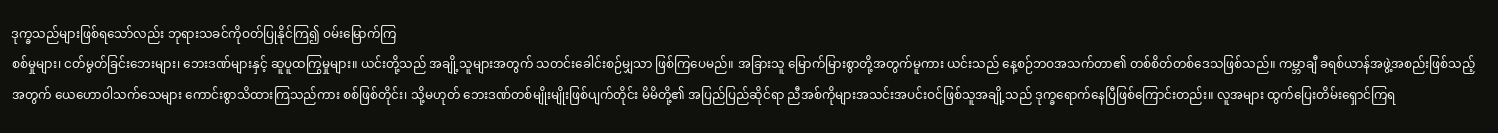ဒုက္ခသည်များဖြစ်ရသော်လည်း ဘုရားသခင်ကိုဝတ်ပြုနိုင်ကြ၍ ဝမ်းမြောက်ကြ
စစ်မှုများ၊ ငတ်မွတ်ခြင်းဘေးများ၊ ဘေးဒဏ်များနှင့် ဆူပူထကြွမှုများ။ ယင်းတို့သည် အချို့သူများအတွက် သတင်းခေါင်းစဉ်မျှသာ ဖြစ်ကြပေမည်။ အခြားသူ မြောက်မြားစွာတို့အတွက်မူကား ယင်းသည် နေ့စဉ်ဘဝအသက်တာ၏ တစ်စိတ်တစ်ဒေသဖြစ်သည်။ ကမ္ဘာချီ ခရစ်ယာန်အဖွဲ့အစည်းဖြစ်သည့်အတွက် ယေဟောဝါသက်သေများ ကောင်းစွာသိထားကြသည်ကား စစ်ဖြစ်တိုင်း၊ သို့မဟုတ် ဘေးဒဏ်တစ်မျိုးမျိုးဖြစ်ပျက်တိုင်း မိမိတို့၏ အပြည်ပြည်ဆိုင်ရာ ညီအစ်ကိုများအသင်းအပင်းဝင်ဖြစ်သူအချို့သည် ဒုက္ခရောက်နေပြီဖြစ်ကြောင်းတည်း။ လူအများ ထွက်ပြေးတိမ်းရှောင်ကြရ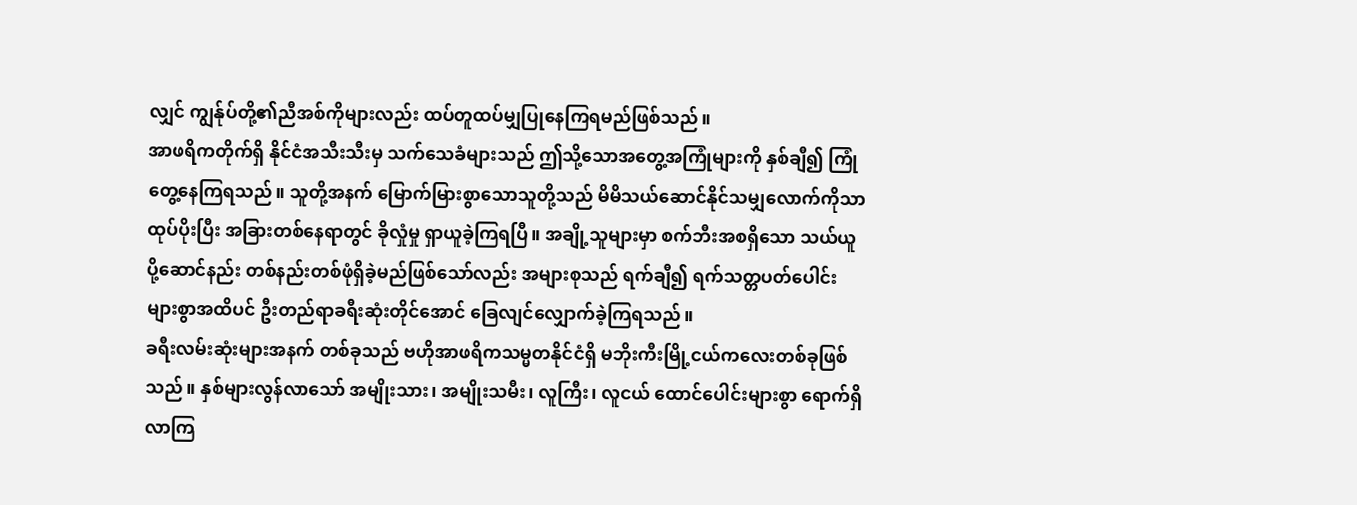လျှင် ကျွန်ုပ်တို့၏ညီအစ်ကိုများလည်း ထပ်တူထပ်မျှပြုနေကြရမည်ဖြစ်သည်။
အာဖရိကတိုက်ရှိ နိုင်ငံအသီးသီးမှ သက်သေခံများသည် ဤသို့သောအတွေ့အကြုံများကို နှစ်ချီ၍ ကြုံတွေ့နေကြရသည်။ သူတို့အနက် မြောက်မြားစွာသောသူတို့သည် မိမိသယ်ဆောင်နိုင်သမျှလောက်ကိုသာ ထုပ်ပိုးပြီး အခြားတစ်နေရာတွင် ခိုလှုံမှု ရှာယူခဲ့ကြရပြီ။ အချို့သူများမှာ စက်ဘီးအစရှိသော သယ်ယူပို့ဆောင်နည်း တစ်နည်းတစ်ဖုံရှိခဲ့မည်ဖြစ်သော်လည်း အများစုသည် ရက်ချီ၍ ရက်သတ္တပတ်ပေါင်းများစွာအထိပင် ဦးတည်ရာခရီးဆုံးတိုင်အောင် ခြေလျင်လျှောက်ခဲ့ကြရသည်။
ခရီးလမ်းဆုံးများအနက် တစ်ခုသည် ဗဟိုအာဖရိကသမ္မတနိုင်ငံရှိ မဘိုးကီးမြို့ငယ်ကလေးတစ်ခုဖြစ်သည်။ နှစ်များလွန်လာသော် အမျိုးသား၊ အမျိုးသမီး၊ လူကြီး၊ လူငယ် ထောင်ပေါင်းများစွာ ရောက်ရှိလာကြ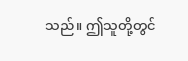သည်။ ဤသူတို့တွင်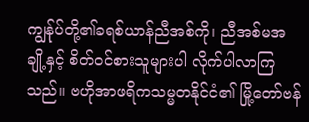ကျွန်ုပ်တို့၏ခရစ်ယာန်ညီအစ်ကို၊ ညီအစ်မအချို့နှင့် စိတ်ဝင်စားသူများပါ လိုက်ပါလာကြသည်။ ဗဟိုအာဖရိကသမ္မတနိုင်ငံ၏ မြို့တော်ဗန်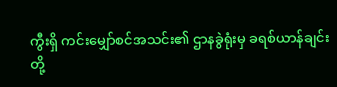ကွီးရှိ ကင်းမျှော်စင်အသင်း၏ ဌာနခွဲရုံးမှ ခရစ်ယာန်ချင်းတို့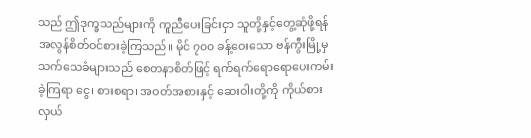သည် ဤဒုက္ခသည်များကို ကူညီပေးခြင်းငှာ သူတို့နှင့်တွေ့ဆုံဖို့ရန် အလွန်စိတ်ဝင်စားခဲ့ကြသည်။ မိုင် ၇၀၀ ခန့်ဝေးသော ဗန်ကွီးမြို့မှ သက်သေခံများသည် စေတနာစိတ်ဖြင့် ရက်ရက်ရောရောပေးကမ်းခဲ့ကြရာ ငွေ၊ စားစရာ၊ အဝတ်အစားနှင့် ဆေးဝါးတို့ကို ကိုယ်စားလှယ်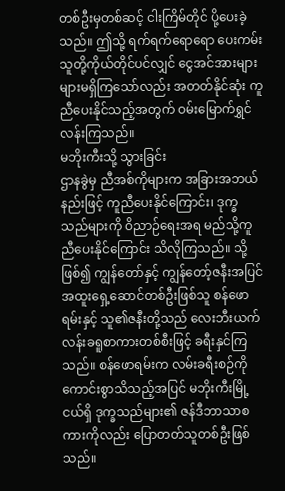တစ်ဦးမှတစ်ဆင့် ငါးကြိမ်တိုင် ပို့ပေးခဲ့သည်။ ဤသို့ ရက်ရက်ရောရော ပေးကမ်းသူတို့ကိုယ်တိုင်ပင်လျှင် ငွေအင်အားများများမရှိကြသော်လည်း အတတ်နိုင်ဆုံး ကူညီပေးနိုင်သည့်အတွက် ဝမ်းမြောက်ရွှင်လန်းကြသည်။
မဘိုးကီးသို့ သွားခြင်း
ဌာနခွဲမှ ညီအစ်ကိုများက အခြားအဘယ်နည်းဖြင့် ကူညီပေးနိုင်ကြောင်း၊ ဒုက္ခသည်များကို ဝိညာဉ်ရေးအရ မည်သို့ကူညီပေးနိုင်ကြောင်း သိလိုကြသည်။ သို့ဖြစ်၍ ကျွန်တော်နှင့် ကျွန်တော့်ဇနီးအပြင် အထူးရှေ့ဆောင်တစ်ဦးဖြစ်သူ စန်ဖောရမ်းနှင့် သူ၏ဇနီးတို့သည် လေးဘီးယက် လန်းခရူစာကားတစ်စီးဖြင့် ခရီးနှင်ကြသည်။ စန်ဖောရမ်းက လမ်းခရီးစဉ်ကို ကောင်းစွာသိသည့်အပြင် မဘိုးကီးမြို့ငယ်ရှိ ဒုက္ခသည်များ၏ ဇန်ဒီဘာသာစကားကိုလည်း ပြောတတ်သူတစ်ဦးဖြစ်သည်။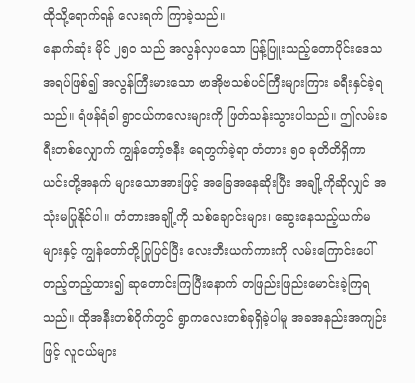ထိုသို့ရောက်ရန် လေးရက် ကြာခဲ့သည်။
နောက်ဆုံး မိုင် ၂၅၀ သည် အလွန်လှပသော ပြန့်ပြူးသည့်တောပိုင်းဒေသအရပ်ဖြစ်၍ အလွန်ကြီးမားသော ဗာအိုဗသစ်ပင်ကြီးများကြား ခရီးနှင်ခဲ့ရသည်။ ရံဖန်ရံခါ ရွာငယ်ကလေးများကို ဖြတ်သန်းသွားပါသည်။ ဤလမ်းခရီးတစ်လျှောက် ကျွန်တော့်ဇနီး ရေတွက်ခဲ့ရာ တံတား ၅၀ ခုတိတိရှိကာ ယင်းတို့အနက် များသောအားဖြင့် အခြေအနေဆိုးပြီး အချို့ကိုဆိုလျှင် အသုံးမပြုနိုင်ပါ။ တံတားအချို့ကို သစ်ချောင်းများ၊ ဆွေးနေသည့်ယက်မများနှင့် ကျွန်တော်တို့ပြုပြင်ပြီး လေးဘီးယက်ကားကို လမ်းကြောင်းပေါ်တည့်တည့်ထား၍ ဆုတောင်းကြပြီးနောက် တဖြည်းဖြည်းမောင်းခဲ့ကြရသည်။ ထိုအနီးတစ်ဝိုက်တွင် ရွာကလေးတစ်ခုရှိခဲ့ပါမူ အခအနည်းအကျဉ်းဖြင့် လူငယ်များ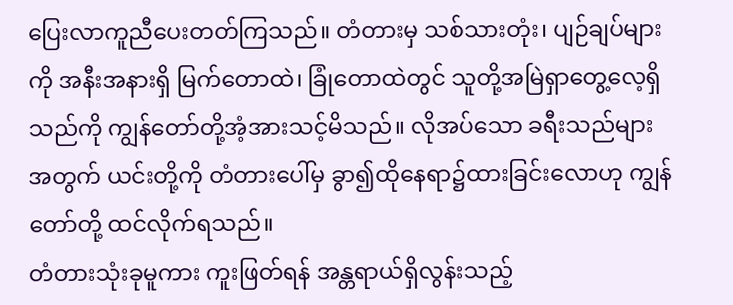ပြေးလာကူညီပေးတတ်ကြသည်။ တံတားမှ သစ်သားတုံး၊ ပျဉ်ချပ်များကို အနီးအနားရှိ မြက်တောထဲ၊ ခြုံတောထဲတွင် သူတို့အမြဲရှာတွေ့လေ့ရှိသည်ကို ကျွန်တော်တို့အံ့အားသင့်မိသည်။ လိုအပ်သော ခရီးသည်များအတွက် ယင်းတို့ကို တံတားပေါ်မှ ခွာ၍ထိုနေရာ၌ထားခြင်းလောဟု ကျွန်တော်တို့ ထင်လိုက်ရသည်။
တံတားသုံးခုမူကား ကူးဖြတ်ရန် အန္တရာယ်ရှိလွန်းသည့်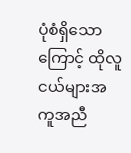ပုံစံရှိသောကြောင့် ထိုလူငယ်များအကူအညီ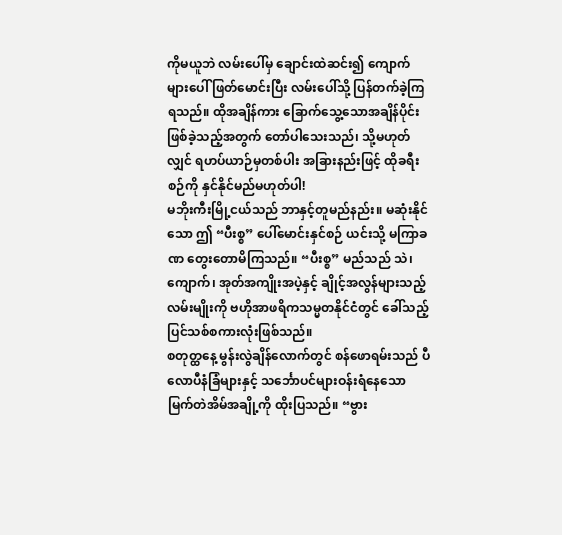ကိုမယူဘဲ လမ်းပေါ်မှ ချောင်းထဲဆင်း၍ ကျောက်များပေါ် ဖြတ်မောင်းပြီး လမ်းပေါ်သို့ ပြန်တက်ခဲ့ကြရသည်။ ထိုအချိန်ကား ခြောက်သွေ့သောအချိန်ပိုင်း ဖြစ်ခဲ့သည့်အတွက် တော်ပါသေးသည်၊ သို့မဟုတ်လျှင် ရဟပ်ယာဉ်မှတစ်ပါး အခြားနည်းဖြင့် ထိုခရီးစဉ်ကို နှင်နိုင်မည်မဟုတ်ပါ!
မဘိုးကီးမြို့ငယ်သည် ဘာနှင့်တူမည်နည်း။ မဆုံးနိုင်သော ဤ “ပီးစ္စ” ပေါ်မောင်းနှင်စဉ် ယင်းသို့ မကြာခဏ တွေးတောမိကြသည်။ “ပီးစ္စ” မည်သည် သဲ၊ ကျောက်၊ အုတ်အကျိုးအပဲ့နှင့် ချိုင့်အလွန်များသည့်လမ်းမျိုးကို ဗဟိုအာဖရိကသမ္မတနိုင်ငံတွင် ခေါ်သည့် ပြင်သစ်စကားလုံးဖြစ်သည်။
စတုတ္ထနေ့ မွန်းလွဲချိန်လောက်တွင် စန်ဖောရမ်းသည် ပီလောပီနံခြံများနှင့် သင်္ဘောပင်များဝန်းရံနေသော မြက်တဲအိမ်အချို့ကို ထိုးပြသည်။ “ဗွား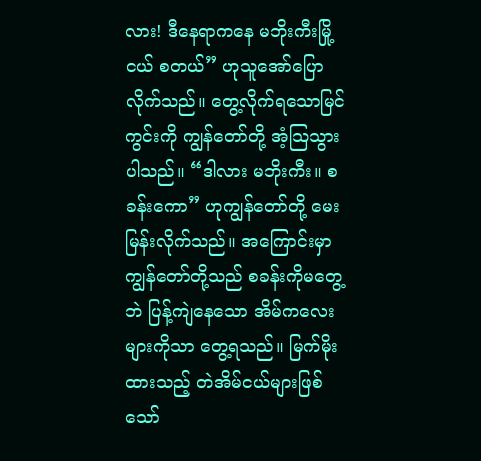လား! ဒီနေရာကနေ မဘိုးကီးမြို့ငယ် စတယ်” ဟုသူအော်ပြောလိုက်သည်။ တွေ့လိုက်ရသောမြင်ကွင်းကို ကျွန်တော်တို့ အံ့သြသွားပါသည်။ “ဒါလား မဘိုးကီး။ စခန်းကော” ဟုကျွန်တော်တို့ မေးမြန်းလိုက်သည်။ အကြောင်းမှာ ကျွန်တော်တို့သည် စခန်းကိုမတွေ့ဘဲ ပြန့်ကျဲနေသော အိမ်ကလေးများကိုသာ တွေ့ရသည်။ မြက်မိုးထားသည့် တဲအိမ်ငယ်များဖြစ်သော်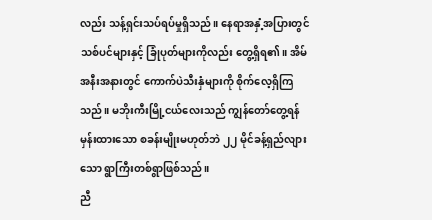လည်း သန့်ရှင်းသပ်ရပ်မှုရှိသည်။ နေရာအနှံ့အပြားတွင် သစ်ပင်များနှင့် ခြုံပုတ်များကိုလည်း တွေ့ရှိရ၏။ အိမ်အနီးအနားတွင် ကောက်ပဲသီးနှံများကို စိုက်လေ့ရှိကြသည်။ မဘိုးကီးမြို့ငယ်လေးသည် ကျွန်တော်တွေ့ရန်မှန်းထားသော စခန်းမျိုးမဟုတ်ဘဲ ၂၂ မိုင်ခန့်ရှည်လျားသော ရွာကြီးတစ်ရွာဖြစ်သည်။
ညီ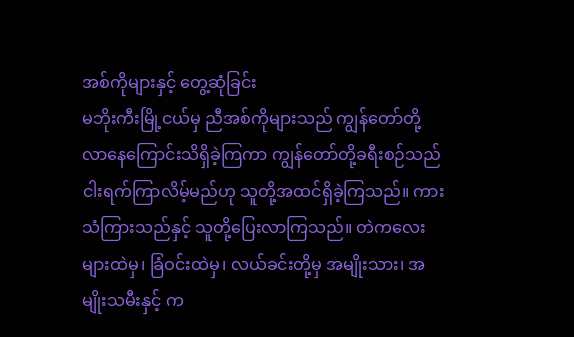အစ်ကိုများနှင့် တွေ့ဆုံခြင်း
မဘိုးကီးမြို့ငယ်မှ ညီအစ်ကိုများသည် ကျွန်တော်တို့လာနေကြောင်းသိရှိခဲ့ကြကာ ကျွန်တော်တို့ခရီးစဉ်သည် ငါးရက်ကြာလိမ့်မည်ဟု သူတို့အထင်ရှိခဲ့ကြသည်။ ကားသံကြားသည်နှင့် သူတို့ပြေးလာကြသည်။ တဲကလေးများထဲမှ၊ ခြံဝင်းထဲမှ၊ လယ်ခင်းတို့မှ အမျိုးသား၊ အမျိုးသမီးနှင့် က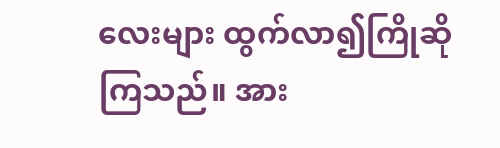လေးများ ထွက်လာ၍ကြိုဆိုကြသည်။ အား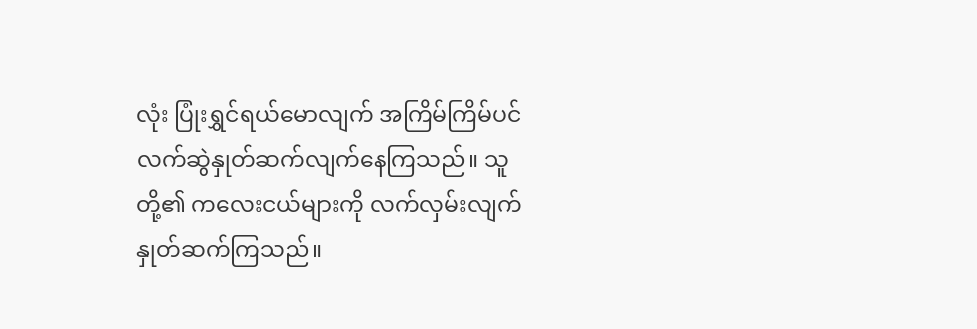လုံး ပြုံးရွှင်ရယ်မောလျက် အကြိမ်ကြိမ်ပင် လက်ဆွဲနှုတ်ဆက်လျက်နေကြသည်။ သူတို့၏ ကလေးငယ်များကို လက်လှမ်းလျက်နှုတ်ဆက်ကြသည်။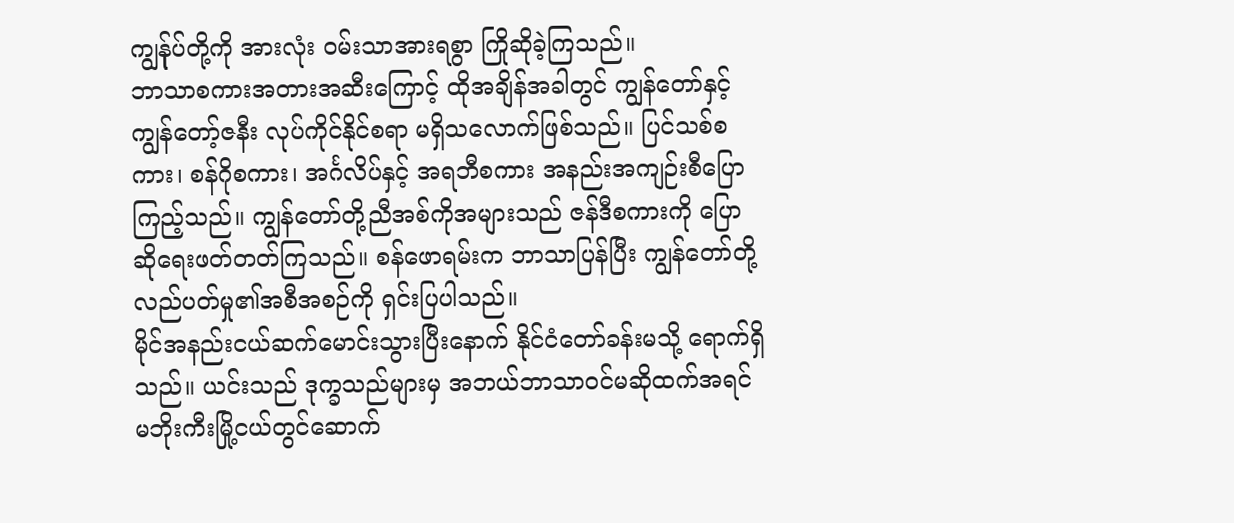ကျွန်ုပ်တို့ကို အားလုံး ဝမ်းသာအားရစွာ ကြိုဆိုခဲ့ကြသည်။
ဘာသာစကားအတားအဆီးကြောင့် ထိုအချိန်အခါတွင် ကျွန်တော်နှင့်ကျွန်တော့်ဇနီး လုပ်ကိုင်နိုင်စရာ မရှိသလောက်ဖြစ်သည်။ ပြင်သစ်စကား၊ စန်ဂိုစကား၊ အင်္ဂလိပ်နှင့် အရဘီစကား အနည်းအကျဉ်းစီပြောကြည့်သည်။ ကျွန်တော်တို့ညီအစ်ကိုအများသည် ဇန်ဒီစကားကို ပြောဆိုရေးဖတ်တတ်ကြသည်။ စန်ဖောရမ်းက ဘာသာပြန်ပြီး ကျွန်တော်တို့လည်ပတ်မှု၏အစီအစဉ်ကို ရှင်းပြပါသည်။
မိုင်အနည်းငယ်ဆက်မောင်းသွားပြီးနောက် နိုင်ငံတော်ခန်းမသို့ ရောက်ရှိသည်။ ယင်းသည် ဒုက္ခသည်များမှ အဘယ်ဘာသာဝင်မဆိုထက်အရင် မဘိုးကီးမြို့ငယ်တွင်ဆောက်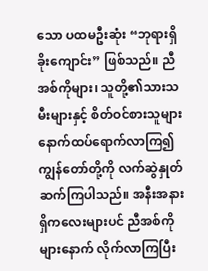သော ပထမဦးဆုံး “ဘုရားရှိခိုးကျောင်း” ဖြစ်သည်။ ညီအစ်ကိုများ၊ သူတို့၏သားသမီးများနှင့် စိတ်ဝင်စားသူများ နောက်ထပ်ရောက်လာကြ၍ ကျွန်တော်တို့ကို လက်ဆွဲနှုတ်ဆက်ကြပါသည်။ အနီးအနားရှိကလေးများပင် ညီအစ်ကိုများနောက် လိုက်လာကြပြီး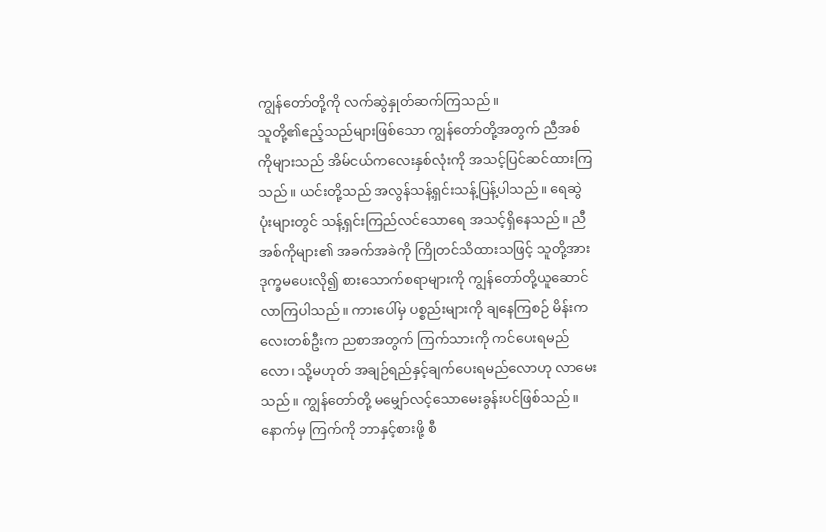ကျွန်တော်တို့ကို လက်ဆွဲနှုတ်ဆက်ကြသည်။
သူတို့၏ဧည့်သည်များဖြစ်သော ကျွန်တော်တို့အတွက် ညီအစ်ကိုများသည် အိမ်ငယ်ကလေးနှစ်လုံးကို အသင့်ပြင်ဆင်ထားကြသည်။ ယင်းတို့သည် အလွန်သန့်ရှင်းသန့်ပြန့်ပါသည်။ ရေဆွဲပုံးများတွင် သန့်ရှင်းကြည်လင်သောရေ အသင့်ရှိနေသည်။ ညီအစ်ကိုများ၏ အခက်အခဲကို ကြိုတင်သိထားသဖြင့် သူတို့အား ဒုက္ခမပေးလို၍ စားသောက်စရာများကို ကျွန်တော်တို့ယူဆောင်လာကြပါသည်။ ကားပေါ်မှ ပစ္စည်းများကို ချနေကြစဉ် မိန်းကလေးတစ်ဦးက ညစာအတွက် ကြက်သားကို ကင်ပေးရမည်လော၊ သို့မဟုတ် အချဉ်ရည်နှင့်ချက်ပေးရမည်လောဟု လာမေးသည်။ ကျွန်တော်တို့ မမျှော်လင့်သောမေးခွန်းပင်ဖြစ်သည်။ နောက်မှ ကြက်ကို ဘာနှင့်စားဖို့ စီ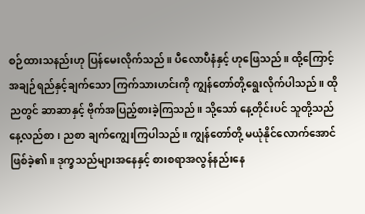စဉ်ထားသနည်းဟု ပြန်မေးလိုက်သည်။ ပီလောပီနံနှင့် ဟုဖြေသည်။ ထို့ကြောင့် အချဉ်ရည်နှင့်ချက်သော ကြက်သားဟင်းကို ကျွန်တော်တို့ရွေးလိုက်ပါသည်။ ထိုညတွင် ဆာဆာနှင့် ဗိုက်အပြည့်စားခဲ့ကြသည်။ သို့သော် နေ့တိုင်းပင် သူတို့သည် နေ့လည်စာ၊ ညစာ ချက်ကျွေးကြပါသည်။ ကျွန်တော်တို့ မယုံနိုင်လောက်အောင် ဖြစ်ခဲ့၏။ ဒုက္ခသည်များအနေနှင့် စားစရာအလွန်နည်းနေ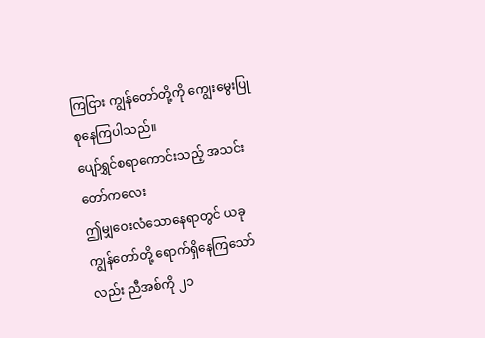ကြငြား ကျွန်တော်တို့ကို ကျွေးမွေးပြုစုနေကြပါသည်။
ပျော်ရွှင်စရာကောင်းသည့် အသင်းတော်ကလေး
ဤမျှဝေးလံသောနေရာတွင် ယခု ကျွန်တော်တို့ ရောက်ရှိနေကြသော်လည်း ညီအစ်ကို ၂၁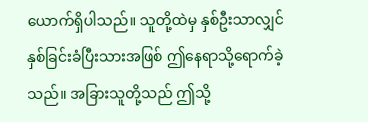ယောက်ရှိပါသည်။ သူတို့ထဲမှ နှစ်ဦးသာလျှင် နှစ်ခြင်းခံပြီးသားအဖြစ် ဤနေရာသို့ရောက်ခဲ့သည်။ အခြားသူတို့သည် ဤသို့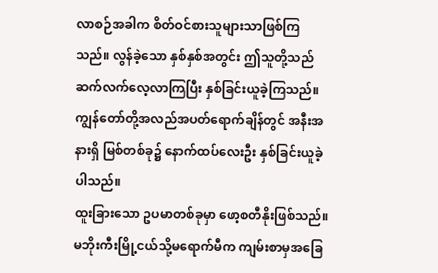လာစဉ်အခါက စိတ်ဝင်စားသူများသာဖြစ်ကြသည်။ လွန်ခဲ့သော နှစ်နှစ်အတွင်း ဤသူတို့သည် ဆက်လက်လေ့လာကြပြီး နှစ်ခြင်းယူခဲ့ကြသည်။ ကျွန်တော်တို့အလည်အပတ်ရောက်ချိန်တွင် အနီးအနားရှိ မြစ်တစ်ခု၌ နောက်ထပ်လေးဦး နှစ်ခြင်းယူခဲ့ပါသည်။
ထူးခြားသော ဥပမာတစ်ခုမှာ ဖော့စတီနိုးဖြစ်သည်။ မဘိုးကီးမြို့ငယ်သို့မရောက်မီက ကျမ်းစာမှအခြေ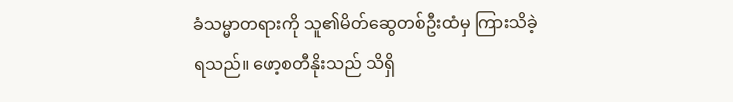ခံသမ္မာတရားကို သူ၏မိတ်ဆွေတစ်ဦးထံမှ ကြားသိခဲ့ရသည်။ ဖော့စတီနိုးသည် သိရှိ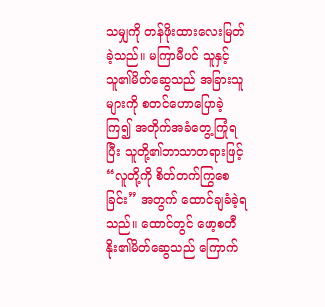သမျှကို တန်ဖိုးထားလေးမြတ်ခဲ့သည်။ မကြာမီပင် သူနှင့် သူ၏မိတ်ဆွေသည် အခြားသူများကို စတင်ဟောပြောခဲ့ကြ၍ အတိုက်အခံတွေ့ကြုံရပြီး သူတို့၏ဘာသာတရားဖြင့် “လူတို့ကို စိတ်တက်ကြွစေခြင်း” အတွက် ထောင်ချခံခဲ့ရသည်။ ထောင်တွင် ဖော့စတီနိုး၏မိတ်ဆွေသည် ကြောက်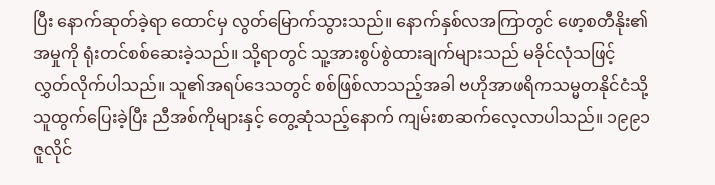ပြီး နောက်ဆုတ်ခဲ့ရာ ထောင်မှ လွတ်မြောက်သွားသည်။ နောက်နှစ်လအကြာတွင် ဖော့စတီနိုး၏အမှုကို ရုံးတင်စစ်ဆေးခဲ့သည်။ သို့ရာတွင် သူ့အားစွပ်စွဲထားချက်များသည် မခိုင်လုံသဖြင့် လွှတ်လိုက်ပါသည်။ သူ၏အရပ်ဒေသတွင် စစ်ဖြစ်လာသည့်အခါ ဗဟိုအာဖရိကသမ္မတနိုင်ငံသို့ သူထွက်ပြေးခဲ့ပြီး ညီအစ်ကိုများနှင့် တွေ့ဆုံသည့်နောက် ကျမ်းစာဆက်လေ့လာပါသည်။ ၁၉၉၁ ဇူလိုင်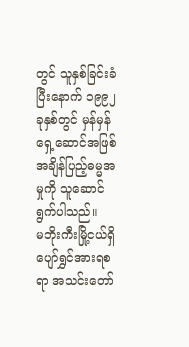တွင် သူနှစ်ခြင်းခံပြီးနောက် ၁၉၉၂ ခုနှစ်တွင် မှန်မှန်ရှေ့ဆောင်အဖြစ် အချိန်ပြည့်ဓမ္မအမှုကို သူဆောင်ရွက်ပါသည်။
မဘိုးကီးမြို့ငယ်ရှိ ပျော်ရွှင်အားရစရာ အသင်းတော်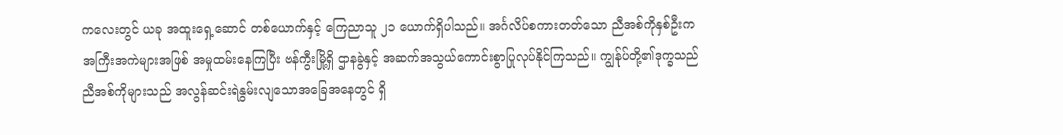ကလေးတွင် ယခု အထူးရှေ့ဆောင် တစ်ယောက်နှင့် ကြေညာသူ ၂၁ ယောက်ရှိပါသည်။ အင်္ဂလိပ်စကားတတ်သော ညီအစ်ကိုနှစ်ဦးက အကြီးအကဲများအဖြစ် အမှုထမ်းနေကြပြီး ဗန်ကွီးမြို့ရှိ ဌာနခွဲနှင့် အဆက်အသွယ်ကောင်းစွာပြုလုပ်နိုင်ကြသည်။ ကျွန်ုပ်တို့၏ဒုက္ခသည် ညီအစ်ကိုများသည် အလွန်ဆင်းရဲနွမ်းလျသောအခြေအနေတွင် ရှိ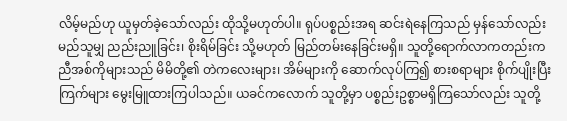လိမ့်မည်ဟု ယူမှတ်ခဲ့သော်လည်း ထိုသို့မဟုတ်ပါ။ ရုပ်ပစ္စည်းအရ ဆင်းရဲနေကြသည် မှန်သော်လည်း မည်သူမျှ ညည်းညူခြင်း၊ စိုးရိမ်ခြင်း သို့မဟုတ် မြည်တမ်းနေခြင်းမရှိ။ သူတို့ရောက်လာကတည်းက ညီအစ်ကိုများသည် မိမိတို့၏ တဲကလေးများ၊ အိမ်များကို ဆောက်လုပ်ကြ၍ စားစရာများ စိုက်ပျိုးပြီး ကြက်များ မွေးမြူထားကြပါသည်။ ယခင်ကလောက် သူတို့မှာ ပစ္စည်းဥစ္စာမရှိကြသော်လည်း သူတို့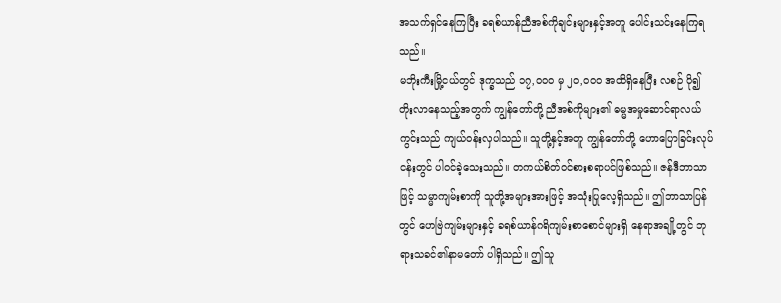အသက်ရှင်နေကြပြီး ခရစ်ယာန်ညီအစ်ကိုချင်းများနှင့်အတူ ပေါင်းသင်းနေကြရသည်။
မဘိုးကီးမြို့ငယ်တွင် ဒုက္ခသည် ၁၇,၀၀၀ မှ ၂၀,၀၀၀ အထိရှိနေပြီး လစဉ် ပို၍တိုးလာနေသည့်အတွက် ကျွန်တော်တို့ ညီအစ်ကိုများ၏ ဓမ္မအမှုဆောင်ရာလယ်ကွင်းသည် ကျယ်ဝန်းလှပါသည်။ သူတို့နှင့်အတူ ကျွန်တော်တို့ ဟောပြောခြင်းလုပ်ငန်းတွင် ပါဝင်ခဲ့သေးသည်။ တကယ်စိတ်ဝင်စားစရာပင်ဖြစ်သည်။ ဇန်ဒီဘာသာဖြင့် သမ္မာကျမ်းစာကို သူတို့အများအားဖြင့် အသုံးပြုလေ့ရှိသည်။ ဤဘာသာပြန်တွင် ဟေဗြဲကျမ်းများနှင့် ခရစ်ယာန်ဂရိကျမ်းစာစောင်များရှိ နေရာအချို့တွင် ဘုရားသခင်၏နာမတော် ပါရှိသည်။ ဤသူ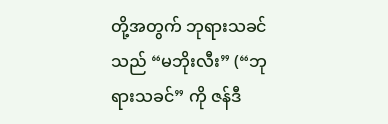တို့အတွက် ဘုရားသခင်သည် “မဘိုးလီး” (“ဘုရားသခင်” ကို ဇန်ဒီ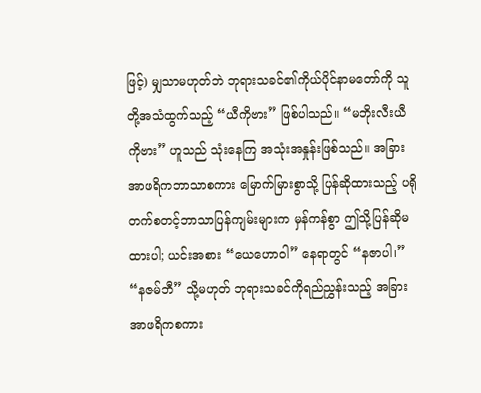ဖြင့်) မျှသာမဟုတ်ဘဲ ဘုရားသခင်၏ကိုယ်ပိုင်နာမတော်ကို သူတို့အသံထွက်သည့် “ယီကိုဗား” ဖြစ်ပါသည်။ “မဘိုးလီးယီကိုဗား” ဟူသည် သုံးနေကြ အသုံးအနှုန်းဖြစ်သည်။ အခြားအာဖရိကဘာသာစကား မြောက်မြားစွာသို့ ပြန်ဆိုထားသည့် ပရိုတက်စတင့်ဘာသာပြန်ကျမ်းများက မှန်ကန်စွာ ဤသို့ပြန်ဆိုမထားပါ; ယင်းအစား “ယေဟောဝါ” နေရာတွင် “နဇာပါ၊” “နဇမ်ဘီ” သို့မဟုတ် ဘုရားသခင်ကိုရည်ညွှန်းသည့် အခြားအာဖရိကစကား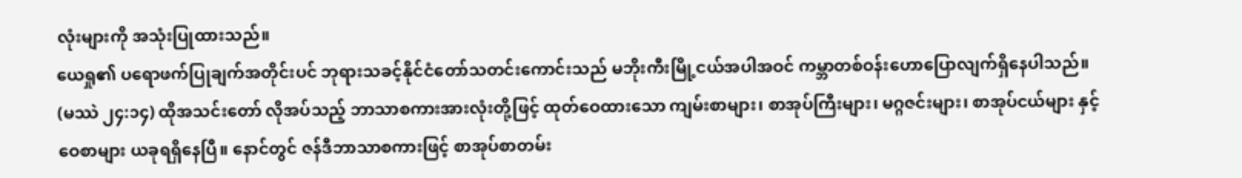လုံးများကို အသုံးပြုထားသည်။
ယေရှု၏ ပရောဖက်ပြုချက်အတိုင်းပင် ဘုရားသခင့်နိုင်ငံတော်သတင်းကောင်းသည် မဘိုးကီးမြို့ငယ်အပါအဝင် ကမ္ဘာတစ်ဝန်းဟောပြောလျက်ရှိနေပါသည်။ (မဿဲ ၂၄:၁၄) ထိုအသင်းတော် လိုအပ်သည့် ဘာသာစကားအားလုံးတို့ဖြင့် ထုတ်ဝေထားသော ကျမ်းစာများ၊ စာအုပ်ကြီးများ၊ မဂ္ဂဇင်းများ၊ စာအုပ်ငယ်များ နှင့် ဝေစာများ ယခုရရှိနေပြီ။ နောင်တွင် ဇန်ဒီဘာသာစကားဖြင့် စာအုပ်စာတမ်း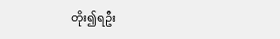တိုး၍ရဦး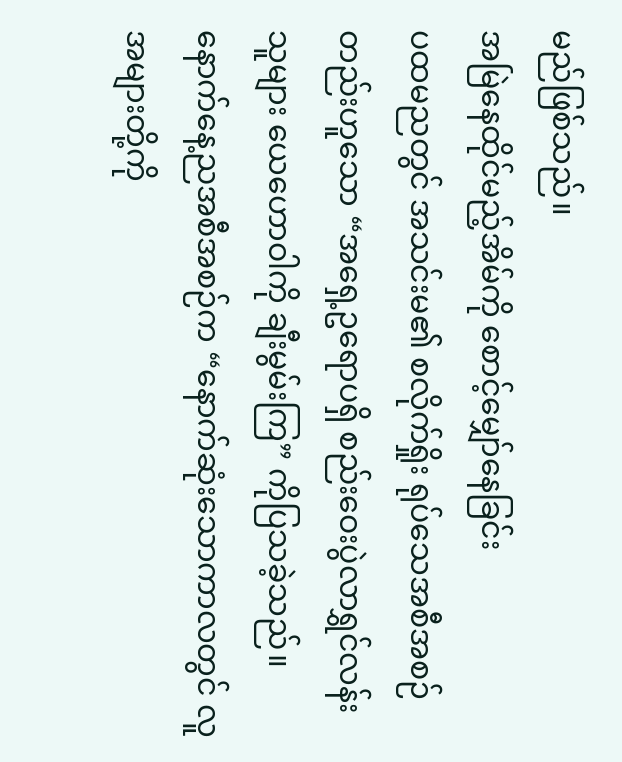မည်ဖြစ်သည်။
အမြဲနေထိုင်မည့်အိမ်ကို စောင့်မျှော်နေခြင်း
ပထမညတွင် အသင်းမ၏ စလိုက်ရှိုး ရုပ်သေအစီအစဉ်တည်းဟူသော “အရှေ့ဥရောပရှိ စည်းဝေးပွဲလာရွှင်လန်းသူများ ယေဟောဝါကို ချီးမွမ်းကြ” ကိုပြသခဲ့သည်။ နောက်နေ့ညအစီအစဉ်က “နောက်ဆုံးသောကာလတွင် လူအများတို့ကို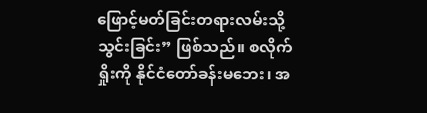ဖြောင့်မတ်ခြင်းတရားလမ်းသို့သွင်းခြင်း” ဖြစ်သည်။ စလိုက်ရှိုးကို နိုင်ငံတော်ခန်းမဘေး၊ အ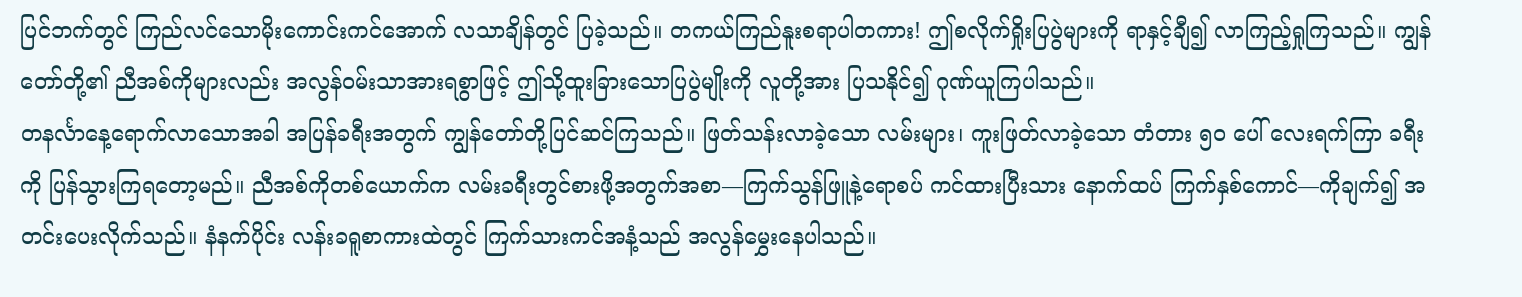ပြင်ဘက်တွင် ကြည်လင်သောမိုးကောင်းကင်အောက် လသာချိန်တွင် ပြခဲ့သည်။ တကယ်ကြည်နူးစရာပါတကား! ဤစလိုက်ရှိုးပြပွဲများကို ရာနှင့်ချီ၍ လာကြည့်ရှုကြသည်။ ကျွန်တော်တို့၏ ညီအစ်ကိုများလည်း အလွန်ဝမ်းသာအားရစွာဖြင့် ဤသို့ထူးခြားသောပြပွဲမျိုးကို လူတို့အား ပြသနိုင်၍ ဂုဏ်ယူကြပါသည်။
တနင်္လာနေ့ရောက်လာသောအခါ အပြန်ခရီးအတွက် ကျွန်တော်တို့ပြင်ဆင်ကြသည်။ ဖြတ်သန်းလာခဲ့သော လမ်းများ၊ ကူးဖြတ်လာခဲ့သော တံတား ၅၀ ပေါ် လေးရက်ကြာ ခရီးကို ပြန်သွားကြရတော့မည်။ ညီအစ်ကိုတစ်ယောက်က လမ်းခရီးတွင်စားဖို့အတွက်အစာ—ကြက်သွန်ဖြူနဲ့ရောစပ် ကင်ထားပြီးသား နောက်ထပ် ကြက်နှစ်ကောင်—ကိုချက်၍ အတင်းပေးလိုက်သည်။ နံနက်ပိုင်း လန်းခရူစာကားထဲတွင် ကြက်သားကင်အနံ့သည် အလွန်မွှေးနေပါသည်။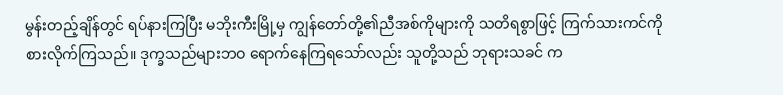မွန်းတည့်ချိန်တွင် ရပ်နားကြပြီး မဘိုးကီးမြို့မှ ကျွန်တော်တို့၏ညီအစ်ကိုများကို သတိရစွာဖြင့် ကြက်သားကင်ကို စားလိုက်ကြသည်။ ဒုက္ခသည်များဘဝ ရောက်နေကြရသော်လည်း သူတို့သည် ဘုရားသခင် က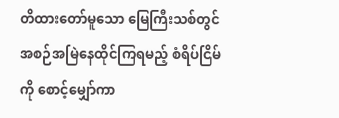တိထားတော်မူသော မြေကြီးသစ်တွင် အစဉ်အမြဲနေထိုင်ကြရမည့် စံရိပ်ငြိမ်ကို စောင့်မျှော်ကာ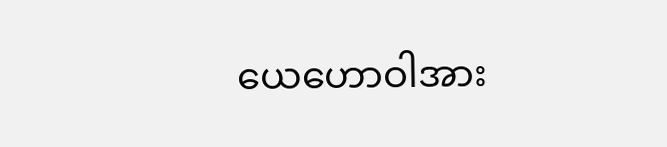ယေဟောဝါအား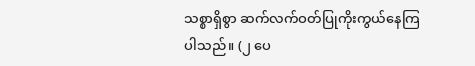သစ္စာရှိစွာ ဆက်လက်ဝတ်ပြုကိုးကွယ်နေကြပါသည်။ (၂ ပေ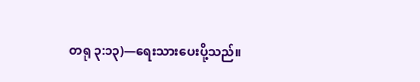တရု ၃:၁၃)—ရေးသားပေးပို့သည်။